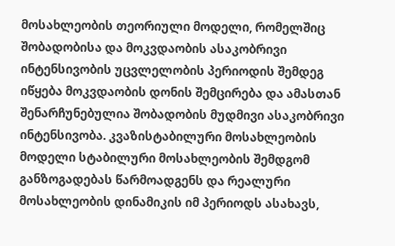მოსახლეობის თეორიული მოდელი, რომელშიც შობადობისა და მოკვდაობის ასაკობრივი ინტენსივობის უცვლელობის პერიოდის შემდეგ იწყება მოკვდაობის დონის შემცირება და ამასთან შენარჩუნებულია შობადობის მუდმივი ასაკობრივი ინტენსივობა. კვაზისტაბილური მოსახლეობის მოდელი სტაბილური მოსახლეობის შემდგომ განზოგადებას წარმოადგენს და რეალური მოსახლეობის დინამიკის იმ პერიოდს ასახავს,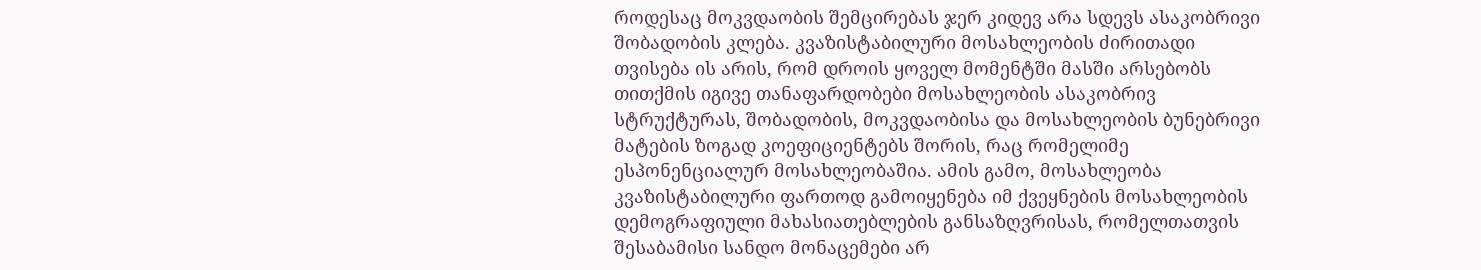როდესაც მოკვდაობის შემცირებას ჯერ კიდევ არა სდევს ასაკობრივი შობადობის კლება. კვაზისტაბილური მოსახლეობის ძირითადი თვისება ის არის, რომ დროის ყოველ მომენტში მასში არსებობს თითქმის იგივე თანაფარდობები მოსახლეობის ასაკობრივ სტრუქტურას, შობადობის, მოკვდაობისა და მოსახლეობის ბუნებრივი მატების ზოგად კოეფიციენტებს შორის, რაც რომელიმე ესპონენციალურ მოსახლეობაშია. ამის გამო, მოსახლეობა კვაზისტაბილური ფართოდ გამოიყენება იმ ქვეყნების მოსახლეობის დემოგრაფიული მახასიათებლების განსაზღვრისას, რომელთათვის შესაბამისი სანდო მონაცემები არ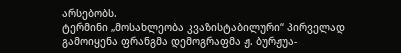არსებობს.
ტერმინი „მოსახლეობა კვაზისტაბილური“ პირველად გამოიყენა ფრანგმა დემოგრაფმა ჟ. ბურჟუა-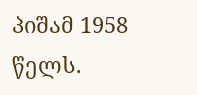პიშამ 1958 წელს.